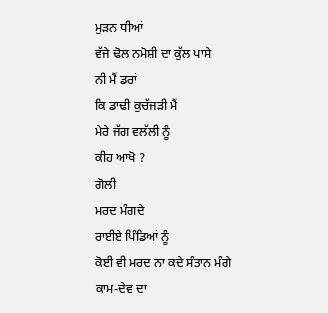ਮੁੜਨ ਧੀਆਂ
ਵੱਜੇ ਢੋਲ ਨਮੋਸ਼ੀ ਦਾ ਕੁੱਲ ਪਾਸੇ
ਨੀ ਮੈਂ ਡਰਾਂ
ਕਿ ਡਾਢੀ ਕੁਚੱਜੜੀ ਮੈਂ
ਮੇਰੇ ਜੱਗ ਵਲੱਲੀ ਨੂੰ
ਕੀਹ ਆਖੋ ?
ਗੋਲੀ
ਮਰਦ ਮੰਗਦੇ
ਰਾਈਏ ਪਿੰਡਿਆਂ ਨੂੰ
ਕੋਈ ਵੀ ਮਰਦ ਨਾ ਕਦੇ ਸੰਤਾਨ ਮੰਗੇ
ਕਾਮ-ਦੇਵ ਦਾ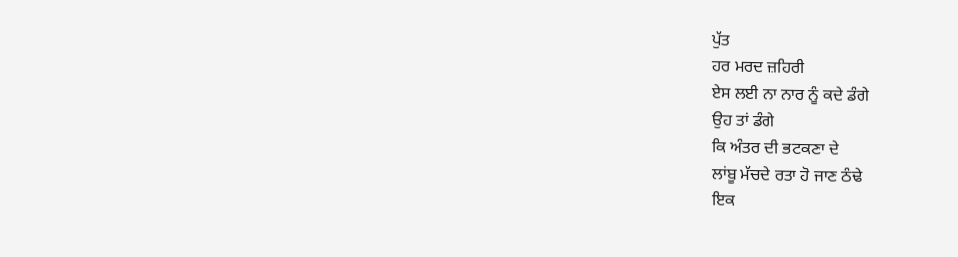ਪੁੱਤ
ਹਰ ਮਰਦ ਜ਼ਹਿਰੀ
ਏਸ ਲਈ ਨਾ ਨਾਰ ਨੂੰ ਕਦੇ ਡੰਗੇ
ਉਹ ਤਾਂ ਡੰਗੇ
ਕਿ ਅੰਤਰ ਦੀ ਭਟਕਣਾ ਦੇ
ਲਾਂਬੂ ਮੱਚਦੇ ਰਤਾ ਹੋ ਜਾਣ ਠੰਢੇ
ਇਕ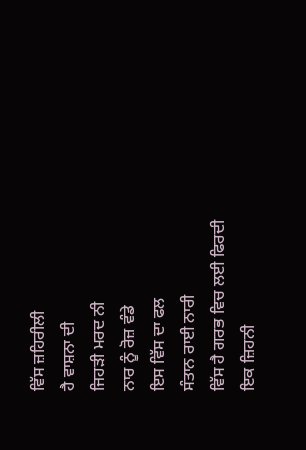ਵਿੱਸ ਜ਼ਹਿਰੀਲੀ
ਹੈ ਵਾਸ਼ਨਾ ਦੀ
ਜਿਹੜੀ ਮਰਦ ਨੀ
ਨਾਰ ਨੂੰ ਰੋਜ਼ ਵੰਡੇ
ਇਸ ਵਿੱਸ ਦਾ ਫਲ
ਸੰਤਾਨ ਰਾਈ ਨਾਰੀ
ਵਿੱਸ ਹੈ ਗਰਭ ਵਿਚ ਲਈ ਫਿਰਦੀ
ਇਕ ਜ਼ਿਹਨੀ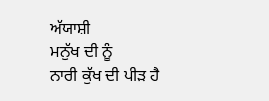ਅੱਯਾਸ਼ੀ
ਮਨੁੱਖ ਦੀ ਨੂੰ
ਨਾਰੀ ਕੁੱਖ ਦੀ ਪੀੜ ਹੈ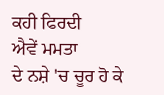ਕਹੀ ਫਿਰਦੀ
ਐਵੇਂ ਮਮਤਾ
ਦੇ ਨਸ਼ੇ 'ਚ ਚੂਰ ਹੋ ਕੇ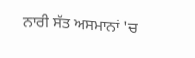ਨਾਰੀ ਸੱਤ ਅਸਮਾਨਾਂ 'ਚ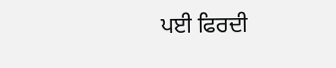ਪਈ ਫਿਰਦੀ